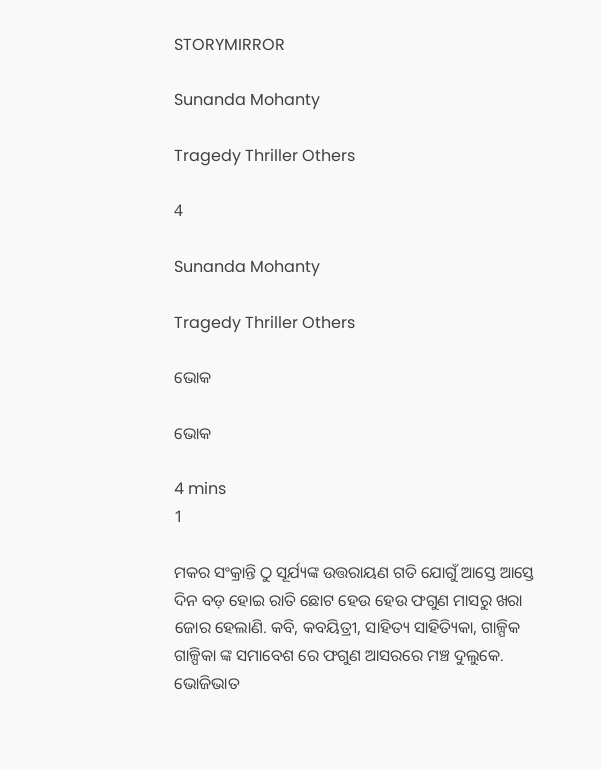STORYMIRROR

Sunanda Mohanty

Tragedy Thriller Others

4

Sunanda Mohanty

Tragedy Thriller Others

ଭୋକ

ଭୋକ

4 mins
1

ମକର ସଂକ୍ରାନ୍ତି ଠୁ ସୂର୍ଯ୍ୟଙ୍କ ଉତ୍ତରାୟଣ ଗତି ଯୋଗୁଁ ଆସ୍ତେ ଆସ୍ତେ ଦିନ ବଡ଼ ହୋଇ ରାତି ଛୋଟ ହେଉ ହେଉ ଫଗୁଣ ମାସରୁ ଖରା ଜୋର ହେଲାଣି. କବି, କବୟିତ୍ରୀ, ସାହିତ୍ୟ ସାହିତ୍ୟିକା, ଗାଳ୍ପିକ ଗାଳ୍ପିକା ଙ୍କ ସମାବେଶ ରେ ଫଗୁଣ ଆସରରେ ମଞ୍ଚ ଦୁଲୁକେ. ଭୋଜିଭାତ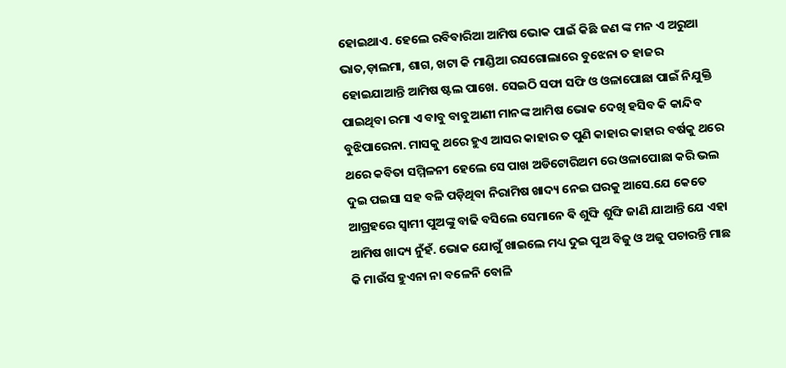ହୋଇଥାଏ. ହେଲେ ରବିବାରିଆ ଆମିଷ ଭୋକ ପାଇଁ କିଛି ଜଣ ଙ୍କ ମନ ଏ ଅରୁଆ ଭାତ,ଡ଼ାଲମା, ଶାଗ, ଖଟା କି ମାଣ୍ଡିଆ ରସଗୋଲାରେ ବୁଝେନା ତ ହାଜର ହୋଇଯାଆନ୍ତି ଆମିଷ ଷ୍ଟଲ ପାଖେ. ସେଇଠି ସଫା ସଫି ଓ ଓଳାପୋଛା ପାଇଁ ନିଯୁକ୍ତି ପାଇଥିବା ରମା ଏ ବାବୁ ବାବୁଆଣୀ ମାନଙ୍କ ଆମିଷ ଭୋକ ଦେଖି ହସିବ କି କାନ୍ଦିବ ବୁଝିପାରେନା. ମାସକୁ ଥରେ ହୁଏ ଆସର କାହାର ତ ପୁଣି କାହାର କାହାର ବର୍ଷକୁ ଥରେ ଥରେ କବିତା ସମ୍ମିଳନୀ ହେଲେ ସେ ପାଖ ଅଡିଟୋରିଅମ ରେ ଓଳାପୋଛା କରି ଭଲ ଦୁଇ ପଇସା ସହ ବଳି ପଡ଼ିଥିବା ନିରାମିଷ ଖାଦ୍ୟ ନେଇ ଘରକୁ ଆସେ.ଯେ କେତେ ଆଗ୍ରହରେ ସ୍ୱାମୀ ପୁଅଙ୍କୁ ବାଢି ବସିଲେ ସେମାନେ ଵି ଶୁଙ୍ଘି ଶୁଙ୍ଘି ଜାଣି ଯାଆନ୍ତି ଯେ ଏହା ଆମିଷ ଖାଦ୍ୟ ନୁଁହଁ. ଭୋକ ଯୋଗୁଁ ଖାଇଲେ ମଧ୍ୟ ଦୁଇ ପୁଅ ବିଜୁ ଓ ଅଜୁ ପଚାରନ୍ତି ମାଛ କି ମାଉଁସ ହୁଏନା ନା ବଳେନି ବୋଳି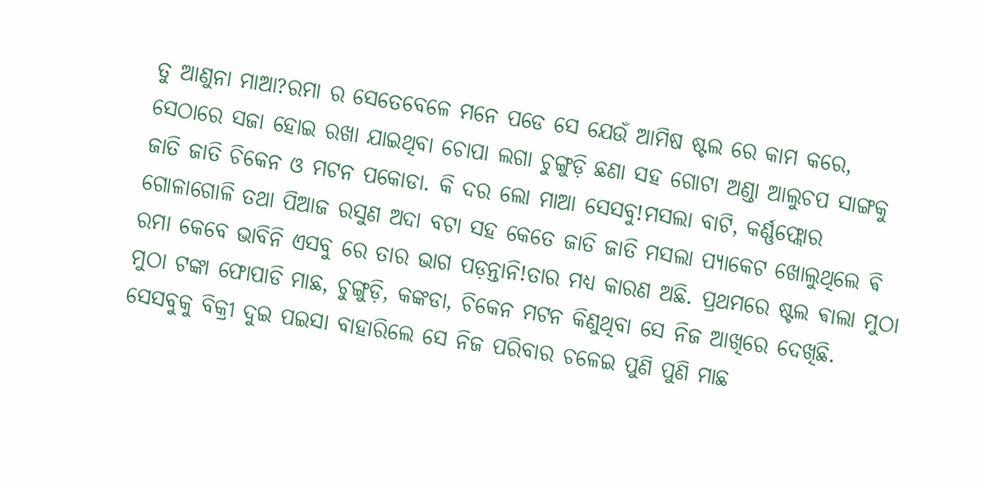ତୁ ଆଣୁନା ମାଆ?ରମା ର ସେତେବେଳେ ମନେ ପଡେ ସେ ଯେଉଁ ଆମିଷ ଷ୍ଟଲ ରେ କାମ କରେ, ସେଠାରେ ସଜା ହୋଇ ରଖା ଯାଇଥିବା ଚୋପା ଲଗା ଚୁଙ୍ଗୁଡ଼ି ଛଣା ସହ ଗୋଟା ଅଣ୍ଡା ଆଲୁଚପ ସାଙ୍ଗକୁ ଜାତି ଜାତି ଚିକେନ ଓ ମଟନ ପକୋଡା. କି ଦର ଲୋ ମାଆ ସେସବୁ!ମସଲା ବାଟି, କର୍ଣ୍ଣଫ୍ଲୋର ଗୋଳାଗୋଳି ତଥା ପିଆଜ ରସୁଣ ଅଦା ବଟା ସହ କେତେ ଜାତି ଜାତି ମସଲା ପ୍ୟାକେଟ ଖୋଲୁଥିଲେ ଵି ରମା କେବେ ଭାବିନି ଏସବୁ ରେ ତାର ଭାଗ ପଡ଼ନ୍ତାନି!ତାର ମଧ୍ୟ କାରଣ ଅଛି. ପ୍ରଥମରେ ଷ୍ଟଲ ଵାଲା ମୁଠା ମୁଠା ଟଙ୍କା ଫୋପାଡି ମାଛ, ଚୁଙ୍ଗୁଡ଼ି, କଙ୍କଡା, ଚିକେନ ମଟନ କିଣୁଥିବା ସେ ନିଜ ଆଖିରେ ଦେଖିଛି. ସେସବୁକୁ ବିକ୍ରୀ ଦୁଇ ପଇସା ବାହାରିଲେ ସେ ନିଜ ପରିବାର ଚଳେଇ ପୁଣି ପୁଣି ମାଛ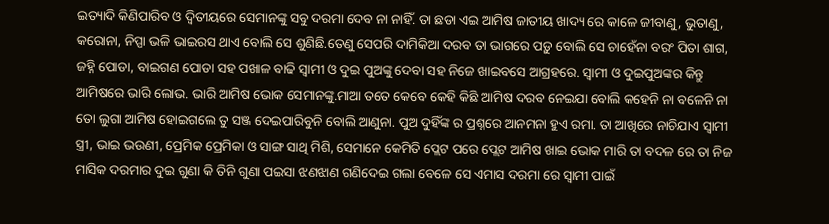ଇତ୍ୟାଦି କିଣିପାରିବ ଓ ଦ୍ୱିତୀୟରେ ସେମାନଙ୍କୁ ସବୁ ଦରମା ଦେବ ନା ନାହିଁ. ତା ଛଡା ଏଇ ଆମିଷ ଜାତୀୟ ଖାଦ୍ୟ ରେ କାଳେ ଜୀବାଣୁ, ଭୁତାଣୁ, କରୋନା, ନିପ୍ପା ଭଳି ଭାଇରସ ଥାଏ ବୋଲି ସେ ଶୁଣିଛି.ତେଣୁ ସେପରି ଦାମିକିଆ ଦରବ ତା ଭାଗରେ ପଡ଼ୁ ବୋଲି ସେ ଚାହେଁନା ବରଂ ପିତା ଶାଗ, ଜହ୍ନି ପୋଡା, ବାଇଗଣ ପୋଡା ସହ ପଖାଳ ବାଢି ସ୍ୱାମୀ ଓ ଦୁଇ ପୁଅଙ୍କୁ ଦେବା ସହ ନିଜେ ଖାଇବସେ ଆଗ୍ରହରେ. ସ୍ୱାମୀ ଓ ଦୁଇପୁଅଙ୍କର କିନ୍ତୁ ଆମିଷରେ ଭାରି ଲୋଭ. ଭାରି ଆମିଷ ଭୋକ ସେମାନଙ୍କୁ.ମାଆ ତତେ କେବେ କେହି କିଛି ଆମିଷ ଦରବ ନେଇଯା ବୋଲି କହେନି ନା ବଳେନି ନା ତୋ ଲୁଗା ଆମିଷ ହୋଇଗଲେ ତୁ ସଞ୍ଜ ଦେଇପାରିବୁନି ବୋଲି ଆଣୁନା. ପୁଅ ଦୁହିଁଙ୍କ ର ପ୍ରଶ୍ନରେ ଆନମନା ହୁଏ ରମା. ତା ଆଖିରେ ନାଚିଯାଏ ସ୍ୱାମୀ ସ୍ତ୍ରୀ, ଭାଇ ଭଉଣୀ, ପ୍ରେମିକ ପ୍ରେମିକା ଓ ସାଙ୍ଗ ସାଥି ମିଶି, ସେମାନେ କେମିତି ପ୍ଲେଟ ପରେ ପ୍ଲେଟ ଆମିଷ ଖାଇ ଭୋକ ମାରି ତା ବଦଳ ରେ ତା ନିଜ ମାସିକ ଦରମାର ଦୁଇ ଗୁଣା କି ତିନି ଗୁଣା ପଇସା ଝଣଝାଣ ଗଣିଦେଇ ଗଲା ବେଳେ ସେ ଏମାସ ଦରମା ରେ ସ୍ୱାମୀ ପାଇଁ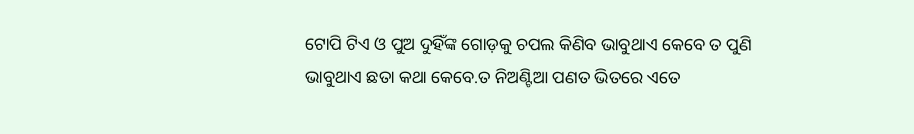ଟୋପି ଟିଏ ଓ ପୁଅ ଦୁହିଁଙ୍କ ଗୋଡ଼କୁ ଚପଲ କିଣିବ ଭାବୁଥାଏ କେବେ ତ ପୁଣି ଭାବୁଥାଏ ଛତା କଥା କେବେ.ତ ନିଅଣ୍ଟିଆ ପଣତ ଭିତରେ ଏତେ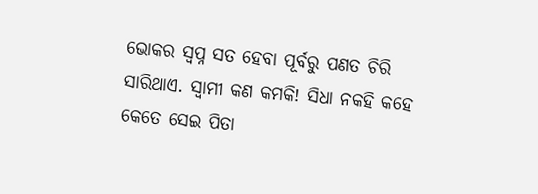ଭୋକର ସ୍ବପ୍ନ ସତ ହେବା ପୂର୍ବରୁ ପଣତ ଚିରି ସାରିଥାଏ. ସ୍ୱାମୀ କଣ କମକି! ସିଧା ନକହି କହେ କେତେ ସେଇ ପିତା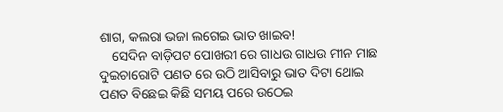ଶାଗ, କଲରା ଭଜା ଲଗେଇ ଭାତ ଖାଇବ!
    ସେଦିନ ବାଡ଼ିପଟ ପୋଖରୀ ରେ ଗାଧଉ ଗାଧଉ ମୀନ ମାଛ ଦୁଇଚାରୋଟି ପଣତ ରେ ଉଠି ଆସିବାରୁ ଭାତ ଦିଟା ଥୋଇ ପଣତ ବିଛେଇ କିଛି ସମୟ ପରେ ଉଠେଇ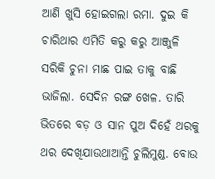ଆଣି ଖୁସି ହୋଇଗଲା ରମା. ଦୁଇ କି ଚାରିଥାର ଏମିତି କରୁ କରୁ ଆଞ୍ଜୁଳି ସରିକି ଚୁନା ମାଛ ପାଇ ତାକୁ ବାଛି ଭାଜିଲା. ସେଦିନ ରଙ୍ଗ ଖେଳ. ତାରି ଭିତରେ ବଡ଼ ଓ ସାନ ପୁଅ ଦିହେଁ ଥରକୁ ଥର ଦେଖିଯାଉଥାଆନ୍ତି ଚୁଲିମୁଣ୍ଡ. ବୋଉ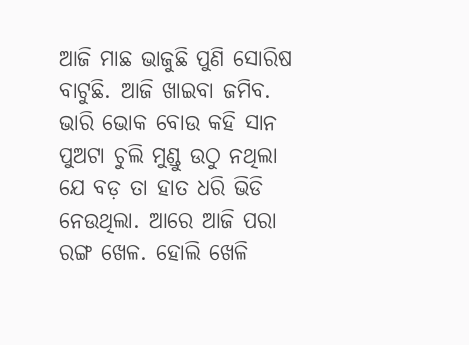ଆଜି ମାଛ ଭାଜୁଛି ପୁଣି ସୋରିଷ ବାଟୁଛି. ଆଜି ଖାଇବା ଜମିବ. ଭାରି ଭୋକ ବୋଉ କହି ସାନ ପୁଅଟା ଚୁଲି ମୁଣ୍ଡୁ ଉଠୁ ନଥିଲା ଯେ ବଡ଼ ତା ହାତ ଧରି ଭିଡି ନେଉଥିଲା. ଆରେ ଆଜି ପରା ରଙ୍ଗ ଖେଳ. ହୋଲି ଖେଳି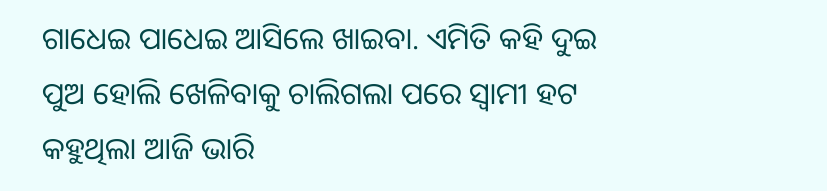ଗାଧେଇ ପାଧେଇ ଆସିଲେ ଖାଇବା. ଏମିତି କହି ଦୁଇ ପୁଅ ହୋଲି ଖେଳିବାକୁ ଚାଲିଗଲା ପରେ ସ୍ୱାମୀ ହଟ କହୁଥିଲା ଆଜି ଭାରି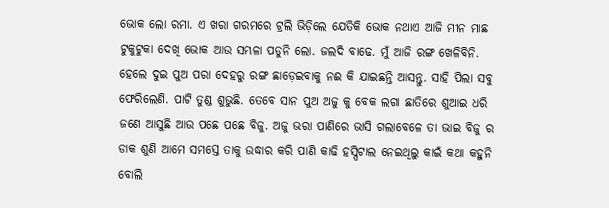ଭୋକ ଲୋ ରମା. ଏ ଖରା ଗରମରେ ଟ୍ରଲି ଭିଡ଼ିଲେ ଯେତିକି ଭୋକ ନଥାଏ ଆଜି ମୀନ ମାଛ ଟୁକୁଟୁକା ଦେଖି ଭୋକ ଆଉ ସମ୍ଭଳା ପଡୁନି ଲୋ. ଜଲଦି ବାଢେ. ମୁଁ ଆଜି ରଙ୍ଗ ଖେଳିବିନି. ହେଲେ ଦୁଇ ପୁଅ ପରା ଦେହରୁ ରଙ୍ଗ ଛାଡ଼େଇବାକୁ ନଈ କି ଯାଇଛନ୍ତି ଆସନ୍ତୁ. ସାହି ପିଲା ସବୁ ଫେରିଲେଣି. ପାଟି ତୁଣ୍ଡ ଶୁଭୁଛି. ତେବେ ସାନ ପୁଅ ଅଜୁ କୁ ବେକ ଲଗା ଛାତିରେ ଶୁଆଇ ଧରି ଜଣେ ଆସୁଛି ଆଉ ପଛେ ପଛେ ବିଜୁ. ଅଜୁ ଭରା ପାଣିରେ ଭାସି ଗଲାବେଳେ ତା ଭାଇ ବିଜୁ ର ଡାକ ଶୁଣି ଆମେ ସମସ୍ତେ ତାକୁ ଉଦ୍ଧାର କରି ପାଣି କାଢି ହସ୍ପିଟାଲ ନେଇଥିଲୁ କାଇଁ କଥା କହୁନି ବୋଲି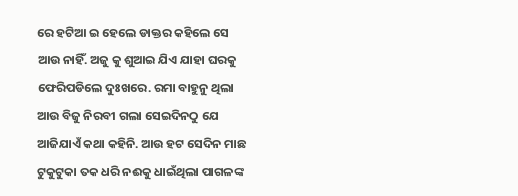ରେ ହଟିଆ ଇ ହେଲେ ଡାକ୍ତର କହିଲେ ସେ ଆଉ ନାହିଁ. ଅଜୁ କୁ ଶୁଆଇ ଯିଏ ଯାହା ଘରକୁ ଫେରିପଡିଲେ ଦୁଃଖରେ. ରମା ବାହୁନୁ ଥିଲା ଆଉ ବିଜୁ ନିରବୀ ଗଲା ସେଇଦିନଠୁ ଯେ ଆଜିଯାଏଁ କଥା କହିନି. ଆଉ ହଟ ସେଦିନ ମାଛ ଟୁକୁଟୁକା ତକ ଧରି ନଈକୁ ଧାଇଁଥିଲା ପାଗଳଙ୍କ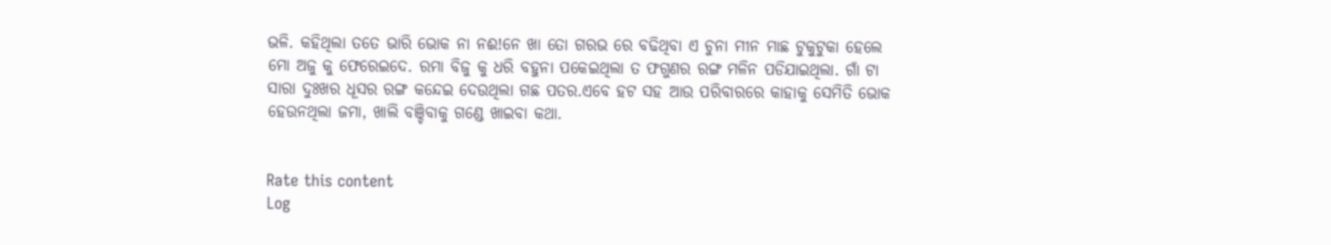ଭଳି. କହିଥିଲା ତତେ ଭାରି ଭୋକ ନା ନଈ!ନେ ଖା ତୋ ଗରଭ ରେ ବଢିଥିବା ଏ ଚୁନା ମୀନ ମାଛ ଟୁକୁଟୁକା ହେଲେ ମୋ ଅଜୁ କୁ ଫେରେଇଦେ. ରମା ବିଜୁ କୁ ଧରି ବହୁନା ପକେଇଥିଲା ତ ଫଗୁଣର ରଙ୍ଗ ମଳିନ ପଡିଯାଇଥିଲା. ଗାଁ ଟା ସାରା ଦୁଃଖର ଧୂସର ରଙ୍ଗ କନ୍ଦେଇ ଦେଉଥିଲା ଗଛ ପତର.ଏବେ ହଟ ସହ ଆଉ ପରିବାରରେ କାହାକୁ ସେମିତି ଭୋକ ହେଉନଥିଲା ଜମା, ଖାଲି ବଞ୍ଚିବାକୁ ଗଣ୍ଡେ ଖାଇବା କଥା.


Rate this content
Log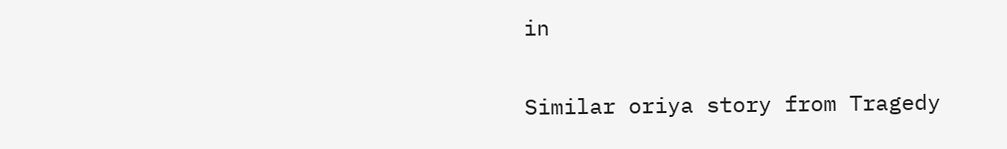in

Similar oriya story from Tragedy